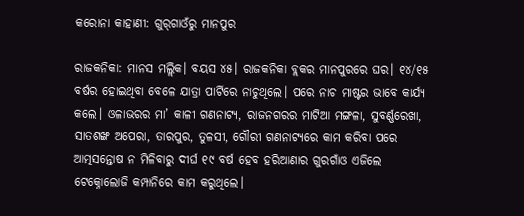କରୋନା କାହାଣୀ: ଗୁର୍‌ଗାଓଁରୁ ମାନପୁର

ରାଜକନିକା: ମାନସ ମଲ୍ଲିକ। ବୟସ ୪୫। ରାଜକନିକା ବ୍ଲକର ମାନପୁରରେ ଘର। ୧୪/୧୫ ବର୍ଷର ହୋଇଥିବା ବେଳେ ଯାତ୍ରା ପାର୍ଟିରେ ନାଚୁଥିଲେ। ପରେ ନାଚ ମାଷ୍ଟର ଭାବେ କାର୍ଯ୍ୟ କଲେ। ଓଳାଭରର ମା’ କାଳୀ ଗଣନାଟ୍ୟ, ରାଜନଗରର ମାଟିଆ ମଙ୍ଗଳା, ସୁବର୍ଣ୍ଣରେଖା, ସାତଶଙ୍ଖ ଅପେରା, ତାରପୁର, ତୁଳସୀ, ଗୌରୀ ଗଣନାଟ୍ୟରେ କାମ କରିବା ପରେ ଆତ୍ମସନ୍ତୋଷ ନ ମିଳିବାରୁ ଦୀର୍ଘ ୧୯ ବର୍ଷ ହେବ ହରିଆଣାର ଗୁରଗାଁଓ ଏଜିଲେ ଟେକ୍ନୋଲୋଜି କମ୍ପାନିରେ କାମ କରୁଥିଲେ।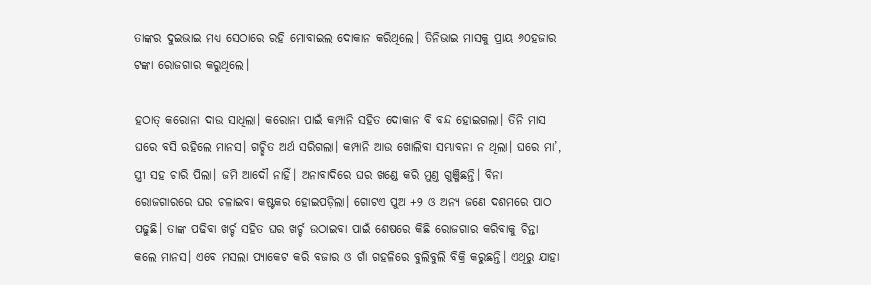ତାଙ୍କର ଦୁଇଭାଇ ମଧ୍ୟ ସେଠାରେ ରହି ମୋବାଇଲ ଦୋକାନ କରିଥିଲେ। ତିନିଭାଇ ମାସକୁ ପ୍ରାୟ ୬୦ହଜାର ଟଙ୍କା ରୋଜଗାର କରୁଥିଲେ।

ହଠାତ୍ କରୋନା ଦାଉ ସାଧିଲା। କରୋନା ପାଇଁ କମ୍ପାନି ସହିତ ଦୋକାନ ବି ବନ୍ଦ ହୋଇଗଲା। ତିନି ମାସ ଘରେ ବସି ରହିଲେ ମାନସ। ଗଚ୍ଛିତ ଅର୍ଥ ସରିଗଲା। କମ୍ପାନି ଆଉ ଖୋଲିବା ସମ୍ଭାବନା ନ ଥିଲା। ଘରେ ମା’, ସ୍ତ୍ରୀ ସହ ଚାରି ପିଲା। ଜମି ଆଦୌ ନାହିଁ। ଅନାବାଦିରେ ଘର ଖଣ୍ଡେ କରି ମୁଣ୍ତ ଗୁଞ୍ଜିଛନ୍ତି। ବିନା ରୋଜଗାରରେ ଘର ଚଳାଇବା କଷ୍ଟକର ହୋଇପଡ଼ିଲା। ଗୋଟଏ ପୁଅ +୨ ଓ ଅନ୍ୟ ଜଣେ ଦଶମରେ ପାଠ ପଢୁଛି। ତାଙ୍କ ପଢିବା ଖର୍ଚ୍ଚ ସହିତ ଘର ଖର୍ଚ୍ଚ ଉଠାଇବା ପାଇଁ ଶେଷରେ କିଛି ରୋଜଗାର କରିବାକୁ ଚିନ୍ତା କଲେ ମାନସ। ଏବେ ମସଲା ପ୍ୟାକେଟ କରି ବଜାର ଓ ଗାଁ ଗହଳିରେ ବୁଲିବୁଲି ବିକ୍ରି କରୁଛନ୍ତି। ଏଥିରୁ ଯାହା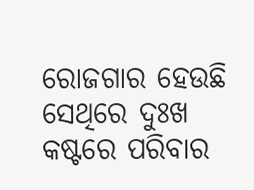ରୋଜଗାର ହେଉଛି ସେଥିରେ ଦୁଃଖ କଷ୍ଟରେ ପରିବାର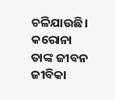ଚଳିଯାଉଛି। କରୋନା ତାଙ୍କ ଜୀବନ ଜୀବିକା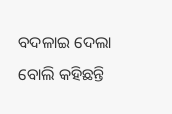ବଦଳାଇ ଦେଲା ବୋଲି କହିଛନ୍ତି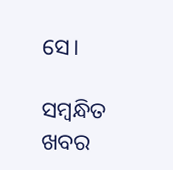ସେ।

ସମ୍ବନ୍ଧିତ ଖବର